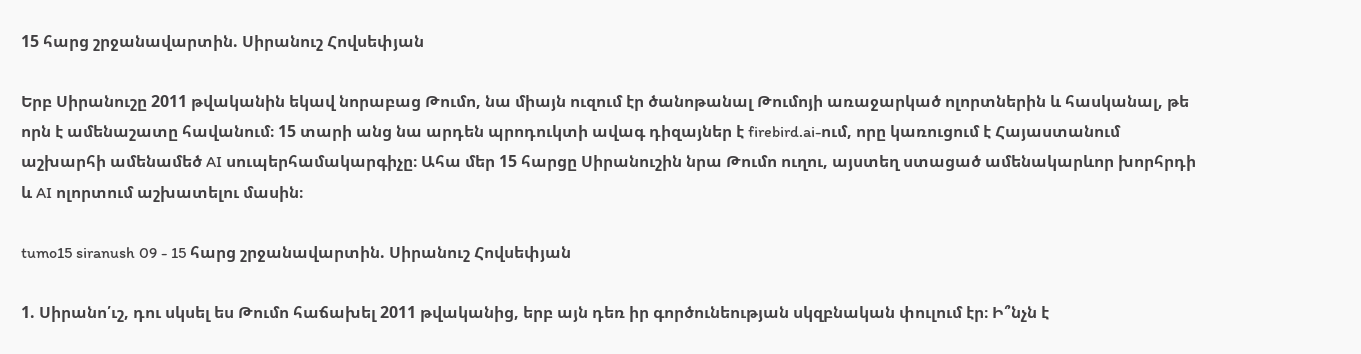15 հարց շրջանավարտին. Սիրանուշ Հովսեփյան

Երբ Սիրանուշը 2011 թվականին եկավ նորաբաց Թումո, նա միայն ուզում էր ծանոթանալ Թումոյի առաջարկած ոլորտներին և հասկանալ, թե որն է ամենաշատը հավանում։ 15 տարի անց նա արդեն պրոդուկտի ավագ դիզայներ է firebird.ai-ում, որը կառուցում է Հայաստանում աշխարհի ամենամեծ AI սուպերհամակարգիչը։ Ահա մեր 15 հարցը Սիրանուշին նրա Թումո ուղու, այստեղ ստացած ամենակարևոր խորհրդի և AI ոլորտում աշխատելու մասին։

tumo15 siranush 09 - 15 հարց շրջանավարտին. Սիրանուշ Հովսեփյան

1. Սիրանո՛ւշ, դու սկսել ես Թումո հաճախել 2011 թվականից, երբ այն դեռ իր գործունեության սկզբնական փուլում էր։ Ի՞նչն է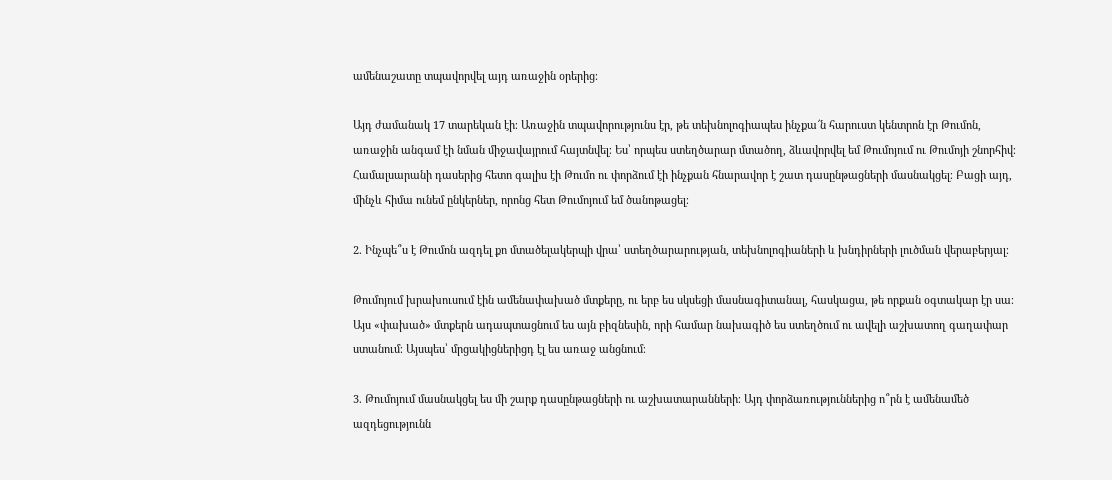ամենաշատը տպավորվել այդ առաջին օրերից։

Այդ ժամանակ 17 տարեկան էի։ Առաջին տպավորությունս էր, թե տեխնոլոգիապես ինչքա՜ն հարուստ կենտրոն էր Թումոն, առաջին անգամ էի նման միջավայրում հայտնվել։ Ես՝ որպես ստեղծարար մտածող, ձևավորվել եմ Թումոյում ու Թումոյի շնորհիվ։ Համալսարանի դասերից հետո գալիս էի Թումո ու փորձում էի ինչքան հնարավոր է շատ դասընթացների մասնակցել։ Բացի այդ, մինչև հիմա ունեմ ընկերներ, որոնց հետ Թումոյում եմ ծանոթացել։

2. Ինչպե՞ս է Թումոն ազդել քո մտածելակերպի վրա՝ ստեղծարարության, տեխնոլոգիաների և խնդիրների լուծման վերաբերյալ։

Թումոյում խրախուսում էին ամենափախած մտքերը, ու երբ ես սկսեցի մասնագիտանալ, հասկացա, թե որքան օգտակար էր սա։ Այս «փախած» մտքերն ադապտացնում ես այն բիզնեսին, որի համար նախագիծ ես ստեղծում ու ավելի աշխատող գաղափար ստանում։ Այսպես՝ մրցակիցներիցդ էլ ես առաջ անցնում։

3. Թումոյում մասնակցել ես մի շարք դասընթացների ու աշխատարանների։ Այդ փորձառություններից ո՞րն է ամենամեծ ազդեցությունն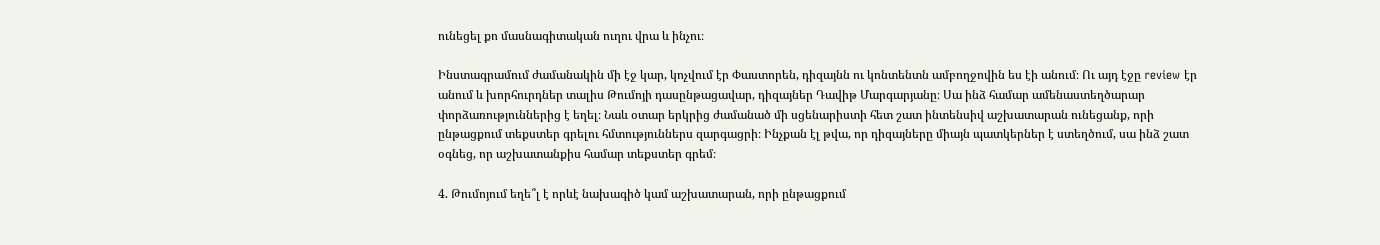ունեցել քո մասնագիտական ուղու վրա և ինչու։

Ինստագրամում ժամանակին մի էջ կար, կոչվում էր Փաստորեն, դիզայնն ու կոնտենտն ամբողջովին ես էի անում։ Ու այդ էջը review էր անում և խորհուրդներ տալիս Թումոյի դասընթացավար, դիզայներ Դավիթ Մարգարյանը։ Սա ինձ համար ամենաստեղծարար փորձառություններից է եղել։ Նաև օտար երկրից ժամանած մի սցենարիստի հետ շատ ինտենսիվ աշխատարան ունեցանք, որի ընթացքում տեքստեր գրելու հմտություններս զարգացրի։ Ինչքան էլ թվա, որ դիզայները միայն պատկերներ է ստեղծում, սա ինձ շատ օգնեց, որ աշխատանքիս համար տեքստեր գրեմ։

4. Թումոյում եղե՞լ է որևէ նախագիծ կամ աշխատարան, որի ընթացքում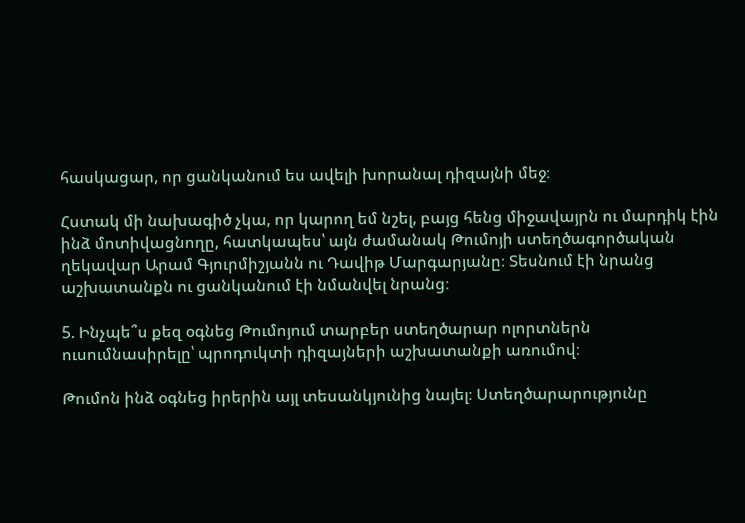հասկացար, որ ցանկանում ես ավելի խորանալ դիզայնի մեջ։

Հստակ մի նախագիծ չկա, որ կարող եմ նշել, բայց հենց միջավայրն ու մարդիկ էին ինձ մոտիվացնողը, հատկապես՝ այն ժամանակ Թումոյի ստեղծագործական ղեկավար Արամ Գյուրմիշյանն ու Դավիթ Մարգարյանը։ Տեսնում էի նրանց աշխատանքն ու ցանկանում էի նմանվել նրանց։

5. Ինչպե՞ս քեզ օգնեց Թումոյում տարբեր ստեղծարար ոլորտներն ուսումնասիրելը՝ պրոդուկտի դիզայների աշխատանքի առումով։

Թումոն ինձ օգնեց իրերին այլ տեսանկյունից նայել։ Ստեղծարարությունը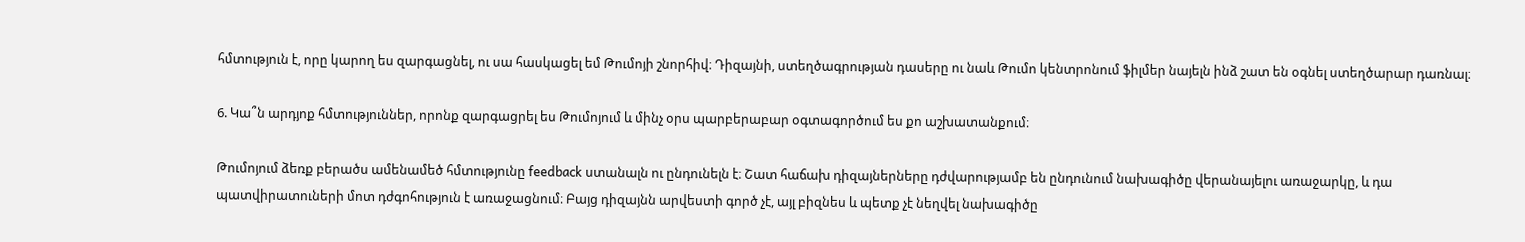հմտություն է, որը կարող ես զարգացնել, ու սա հասկացել եմ Թումոյի շնորհիվ։ Դիզայնի, ստեղծագրության դասերը ու նաև Թումո կենտրոնում ֆիլմեր նայելն ինձ շատ են օգնել ստեղծարար դառնալ։

6. Կա՞ն արդյոք հմտություններ, որոնք զարգացրել ես Թումոյում և մինչ օրս պարբերաբար օգտագործում ես քո աշխատանքում։

Թումոյում ձեռք բերածս ամենամեծ հմտությունը feedback ստանալն ու ընդունելն է։ Շատ հաճախ դիզայներները դժվարությամբ են ընդունում նախագիծը վերանայելու առաջարկը, և դա պատվիրատուների մոտ դժգոհություն է առաջացնում։ Բայց դիզայնն արվեստի գործ չէ, այլ բիզնես և պետք չէ նեղվել նախագիծը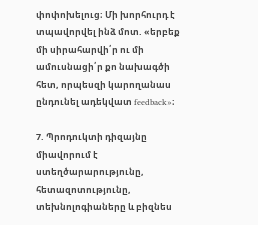փոփոխելուց։ Մի խորհուրդ է տպավորվել ինձ մոտ. «երբեք մի սիրահարվի՛ր ու մի ամուսնացի՛ր քո նախագծի հետ, որպեսզի կարողանաս ընդունել ադեկվատ feedback»։

7. Պրոդուկտի դիզայնը միավորում է ստեղծարարությունը, հետազոտությունը, տեխնոլոգիաները և բիզնես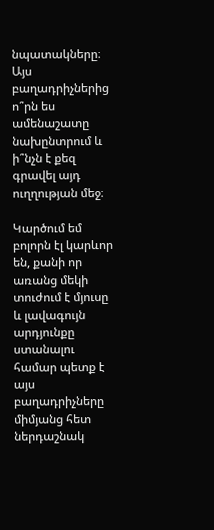նպատակները։ Այս բաղադրիչներից ո՞րն ես ամենաշատը նախընտրում և ի՞նչն է քեզ գրավել այդ ուղղության մեջ։

Կարծում եմ բոլորն էլ կարևոր են, քանի որ առանց մեկի տուժում է մյուսը և լավագույն արդյունքը ստանալու համար պետք է այս բաղադրիչները միմյանց հետ ներդաշնակ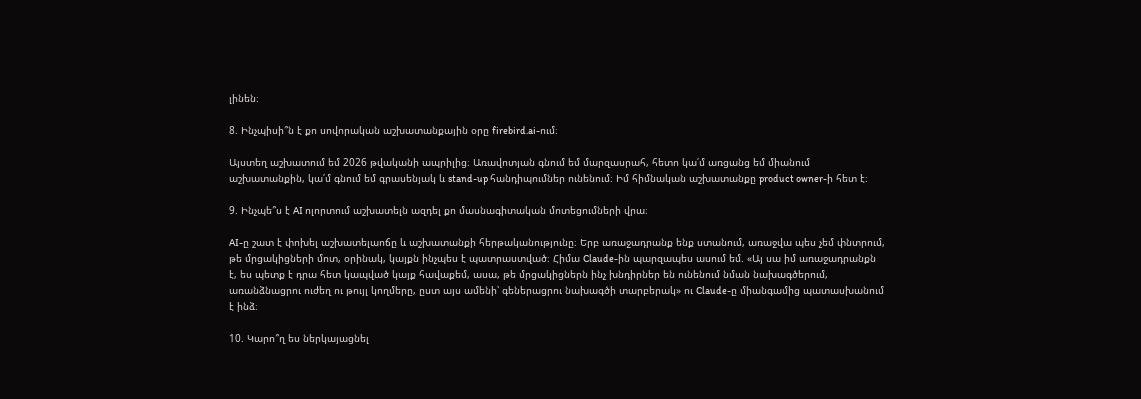լինեն։

8. Ինչպիսի՞ն է քո սովորական աշխատանքային օրը firebird.ai-ում։

Այստեղ աշխատում եմ 2026 թվականի ապրիլից։ Առավոտյան գնում եմ մարզասրահ, հետո կա՛մ առցանց եմ միանում աշխատանքին, կա՛մ գնում եմ գրասենյակ և stand-up հանդիպումներ ունենում։ Իմ հիմնական աշխատանքը product owner-ի հետ է։

9. Ինչպե՞ս է AI ոլորտում աշխատելն ազդել քո մասնագիտական մոտեցումների վրա։

AI-ը շատ է փոխել աշխատելաոճը և աշխատանքի հերթականությունը։ Երբ առաջադրանք ենք ստանում, առաջվա պես չեմ փնտրում, թե մրցակիցների մոտ, օրինակ, կայքն ինչպես է պատրաստված։ Հիմա Claude-ին պարզապես ասում եմ. «Այ սա իմ առաջադրանքն է, ես պետք է դրա հետ կապված կայք հավաքեմ, ասա, թե մրցակիցներն ինչ խնդիրներ են ունենում նման նախագծերում, առանձնացրու ուժեղ ու թույլ կողմերը, ըստ այս ամենի՝ գեներացրու նախագծի տարբերակ» ու Claude-ը միանգամից պատասխանում է ինձ։

10. Կարո՞ղ ես ներկայացնել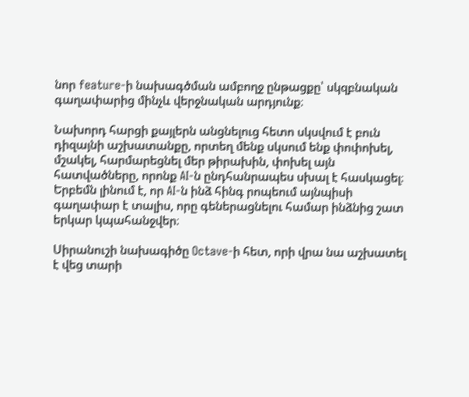նոր feature-ի նախագծման ամբողջ ընթացքը՝ սկզբնական գաղափարից մինչև վերջնական արդյունք։

Նախորդ հարցի քայլերն անցնելուց հետո սկսվում է բուն դիզայնի աշխատանքը, որտեղ մենք սկսում ենք փոփոխել, մշակել, հարմարեցնել մեր թիրախին, փոխել այն հատվածները, որոնք AI-ն ընդհանրապես սխալ է հասկացել։ Երբեմն լինում է, որ AI-ն ինձ հինգ րոպեում այնպիսի գաղափար է տալիս, որը գեներացնելու համար ինձնից շատ երկար կպահանջվեր։

Սիրանուշի նախագիծը Octave-ի հետ, որի վրա նա աշխատել է վեց տարի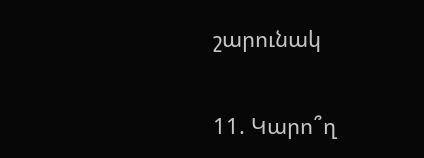շարունակ

11. Կարո՞ղ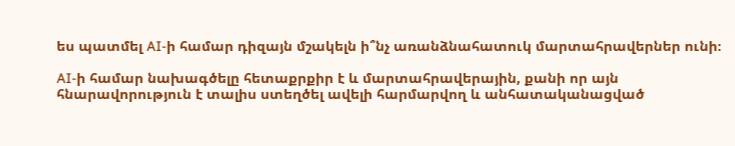ես պատմել AI-ի համար դիզայն մշակելն ի՞նչ առանձնահատուկ մարտահրավերներ ունի։

AI-ի համար նախագծելը հետաքրքիր է և մարտահրավերային, քանի որ այն հնարավորություն է տալիս ստեղծել ավելի հարմարվող և անհատականացված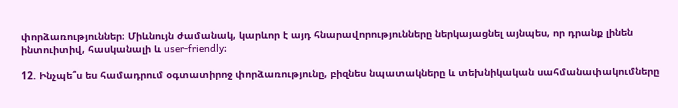փորձառություններ։ Միևնույն ժամանակ, կարևոր է այդ հնարավորությունները ներկայացնել այնպես, որ դրանք լինեն ինտուիտիվ, հասկանալի և user-friendly։

12. Ինչպե՞ս ես համադրում օգտատիրոջ փորձառությունը, բիզնես նպատակները և տեխնիկական սահմանափակումները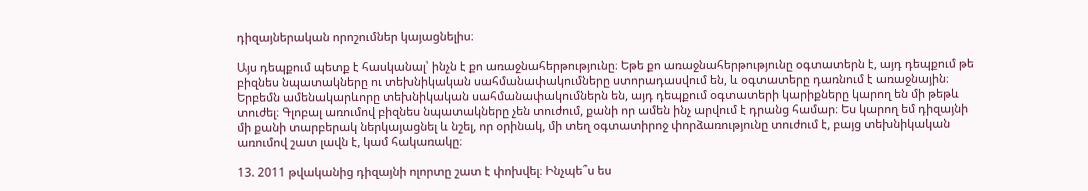դիզայներական որոշումներ կայացնելիս։

Այս դեպքում պետք է հասկանալ՝ ինչն է քո առաջնահերթությունը։ Եթե քո առաջնահերթությունը օգտատերն է, այդ դեպքում թե բիզնես նպատակները ու տեխնիկական սահմանափակումները ստորադասվում են, և օգտատերը դառնում է առաջնային։ Երբեմն ամենակարևորը տեխնիկական սահմանափակումներն են, այդ դեպքում օգտատերի կարիքները կարող են մի թեթև տուժել։ Գլոբալ առումով բիզնես նպատակները չեն տուժում, քանի որ ամեն ինչ արվում է դրանց համար։ Ես կարող եմ դիզայնի մի քանի տարբերակ ներկայացնել և նշել, որ օրինակ, մի տեղ օգտատիրոջ փորձառությունը տուժում է, բայց տեխնիկական առումով շատ լավն է, կամ հակառակը։

13. 2011 թվականից դիզայնի ոլորտը շատ է փոխվել։ Ինչպե՞ս ես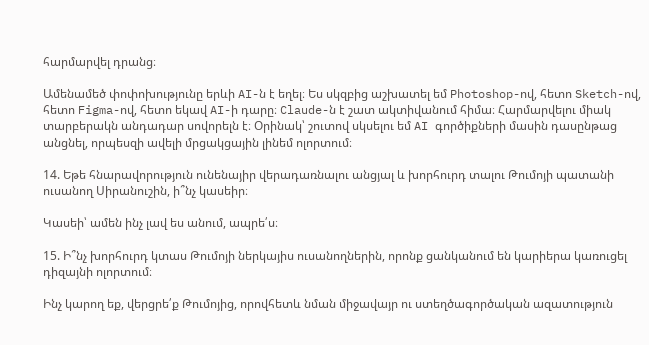հարմարվել դրանց։

Ամենամեծ փոփոխությունը երևի AI-ն է եղել։ Ես սկզբից աշխատել եմ Photoshop-ով, հետո Sketch-ով, հետո Figma-ով, հետո եկավ AI-ի դարը։ Claude-ն է շատ ակտիվանում հիմա։ Հարմարվելու միակ տարբերակն անդադար սովորելն է։ Օրինակ՝ շուտով սկսելու եմ AI գործիքների մասին դասընթաց անցնել, որպեսզի ավելի մրցակցային լինեմ ոլորտում։

14. Եթե հնարավորություն ունենայիր վերադառնալու անցյալ և խորհուրդ տալու Թումոյի պատանի ուսանող Սիրանուշին, ի՞նչ կասեիր։

Կասեի՝ ամեն ինչ լավ ես անում, ապրե՛ս։

15. Ի՞նչ խորհուրդ կտաս Թումոյի ներկայիս ուսանողներին, որոնք ցանկանում են կարիերա կառուցել դիզայնի ոլորտում։

Ինչ կարող եք, վերցրե՛ք Թումոյից, որովհետև նման միջավայր ու ստեղծագործական ազատություն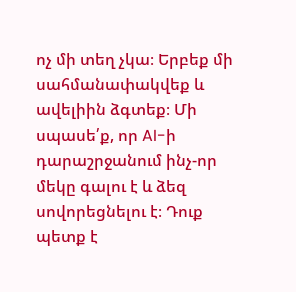ոչ մի տեղ չկա։ Երբեք մի սահմանափակվեք և ավելիին ձգտեք։ Մի սպասե՛ք, որ AI-ի դարաշրջանում ինչ-որ մեկը գալու է և ձեզ սովորեցնելու է։ Դուք պետք է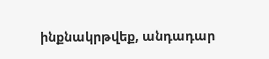ինքնակրթվեք, անդադար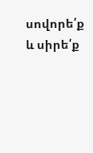սովորե՛ք և սիրե՛ք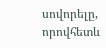սովորելը, որովհետև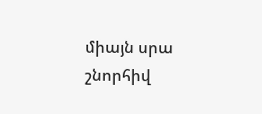միայն սրա շնորհիվ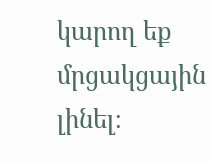կարող եք մրցակցային լինել։